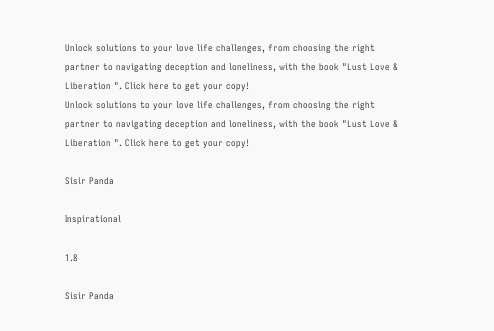Unlock solutions to your love life challenges, from choosing the right partner to navigating deception and loneliness, with the book "Lust Love & Liberation ". Click here to get your copy!
Unlock solutions to your love life challenges, from choosing the right partner to navigating deception and loneliness, with the book "Lust Love & Liberation ". Click here to get your copy!

Sisir Panda

Inspirational

1.8

Sisir Panda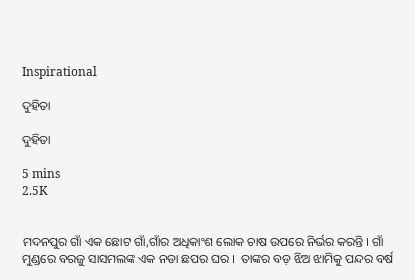Inspirational

ଦୁହିତା

ଦୁହିତା

5 mins
2.5K


ମଦନପୁର ଗାଁ ଏକ ଛୋଟ ଗାଁ,ଗାଁର ଅଧିକାଂଶ ଲୋକ ଚାଷ ଉପରେ ନିର୍ଭର କରନ୍ତି । ଗାଁ ମୁଣ୍ଡରେ ବରଜୁ ସାସମଲଙ୍କ ଏକ ନଡା ଛପର ଘର ।  ତାଙ୍କର ବଡ଼ ଝିଅ ଝାମିକୁ ପନ୍ଦର ବର୍ଷ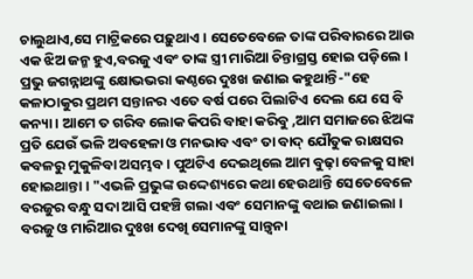ଚାଲୁଥାଏ,ସେ ମାଟ୍ରିକରେ ପଢ଼ୁଥାଏ । ସେତେବେଳେ ତାଙ୍କ ପରିବାରରେ ଆଉ ଏକ ଝିଅ ଜନ୍ମ ହୁଏ,ବରଜୁ ଏବଂ ତାଙ୍କ ସ୍ତ୍ରୀ ମାରିଆ ଚିନ୍ତାଗ୍ରସ୍ତ ହୋଇ ପଡ଼ିଲେ । ପ୍ରଭୁ ଜଗନ୍ନାଥଙ୍କୁ କ୍ଷୋଭଭରା କଣ୍ଠରେ ଦୁଃଖ ଜଣାଇ କହୁଥାନ୍ତି-"ହେ କଳାଠାକୁର ପ୍ରଥମ ସନ୍ତାନର ଏତେ ବର୍ଷ ପରେ ପିଲାଟିଏ ଦେଲ ଯେ ସେ ବି କନ୍ୟା । ଆମେ ତ ଗରିବ ଲୋକ କିପରି ବାହା କରିବୁ ,ଆମ ସମାଜରେ ଝିଅଙ୍କ ପ୍ରତି ଯେଉଁ ଭଳି ଅବହେଳା ଓ ମନଭାବ ଏବଂ ତା ବାଦ୍ ଯୌତୁକ ରାକ୍ଷସର କବଳରୁ ମୁକୁଳିବା ଅସମ୍ଭବ । ପୁଅଟିଏ ଦେଇଥିଲେ ଆମ ବୁଢ଼ା ବେଳକୁ ସାହା ହୋଇଥାନ୍ତା । "ଏଭଳି ପ୍ରଭୁଙ୍କ ଉଦ୍ଦେଶ୍ୟରେ କଥା ହେଉଥାନ୍ତି ସେତେବେଳେ ବରଜୁର ବନ୍ଧୁ ସଦା ଆସି ପହଞ୍ଚି ଗଲା ଏବଂ ସେମାନଙ୍କୁ ବଥାଇ ଜଣାଇଲା । ବରଜୁ ଓ ମାରିଆର ଦୁଃଖ ଦେଖି ସେମାନଙ୍କୁ ସାନ୍ତ୍ୱନା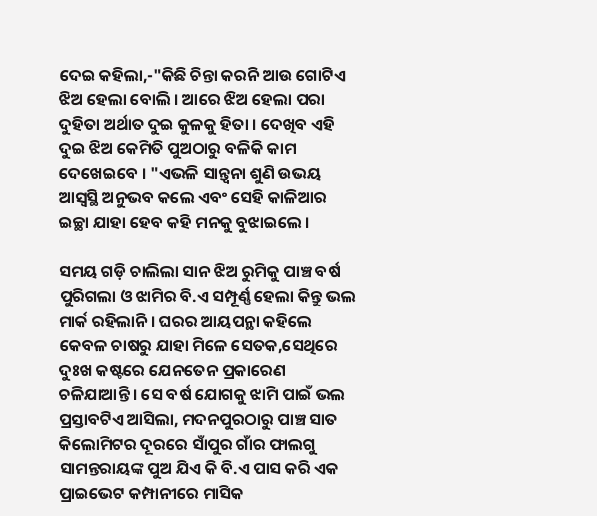ଦେଇ କହିଲା,-"କିଛି ଚିନ୍ତା କରନି ଆଉ ଗୋଟିଏ ଝିଅ ହେଲା ବୋଲି । ଆରେ ଝିଅ ହେଲା ପରା ଦୁହିତା ଅର୍ଥାତ ଦୁଇ କୁଳକୁ ହିତା । ଦେଖିବ ଏହି ଦୁଇ ଝିଅ କେମିତି ପୁଅଠାରୁ ବଳିକି କାମ ଦେଖେଇବେ । "ଏଭଳି ସାନ୍ତ୍ୱନା ଶୁଣି ଉଭୟ ଆସ୍ବସ୍ଥି ଅନୁଭବ କଲେ ଏବଂ ସେହି କାଳିଆର ଇଚ୍ଛା ଯାହା ହେବ କହି ମନକୁ ବୁଝାଇଲେ ।

ସମୟ ଗଡ଼ି ଚାଲିଲା ସାନ ଝିଅ ରୁମିକୁ ପାଞ୍ଚ ବର୍ଷ ପୁରିଗଲା ଓ ଝାମିର ବି.ଏ ସମ୍ପୂର୍ଣ୍ଣ ହେଲା କିନ୍ତୁ ଭଲ ମାର୍କ ରହିଲାନି । ଘରର ଆୟପନ୍ଥା କହିଲେ କେବଳ ଚାଷରୁ ଯାହା ମିଳେ ସେତକ,ସେଥିରେ ଦୁଃଖ କଷ୍ଟରେ ଯେନତେନ ପ୍ରକାରେଣ ଚଳିଯାଆନ୍ତି । ସେ ବର୍ଷ ଯୋଗକୁ ଝାମି ପାଇଁ ଭଲ ପ୍ରସ୍ତାବଟିଏ ଆସିଲା, ମଦନପୁରଠାରୁ ପାଞ୍ଚ ସାତ କିଲୋମିଟର ଦୂରରେ ସାଁପୁର ଗାଁର ଫାଲଗୁ ସାମନ୍ତରାୟଙ୍କ ପୁଅ ଯିଏ କି ବି.ଏ ପାସ କରି ଏକ ପ୍ରାଇଭେଟ କମ୍ପାନୀରେ ମାସିକ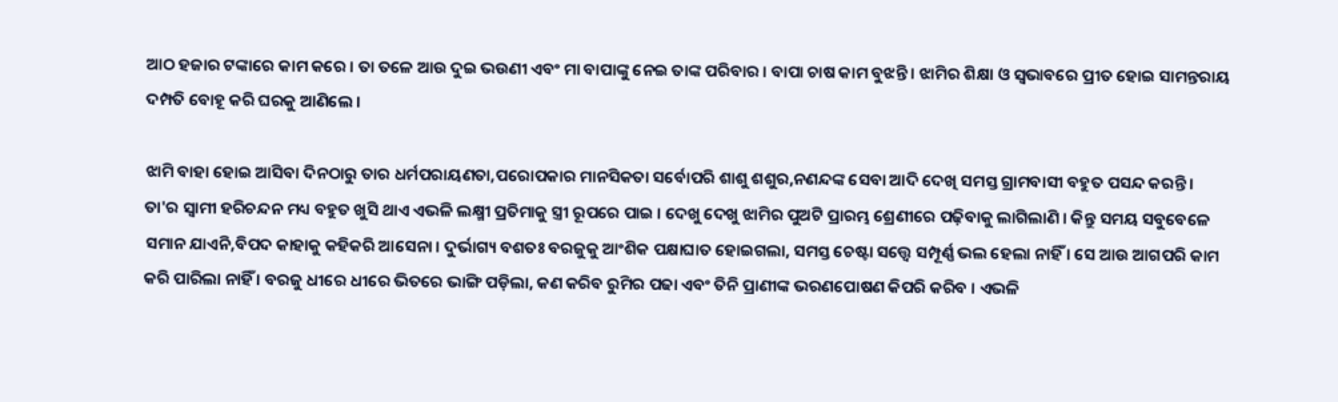ଆଠ ହଜାର ଟଙ୍କାରେ କାମ କରେ । ତା ତଳେ ଆଉ ଦୁଇ ଭଉଣୀ ଏବଂ ମା ବାପାଙ୍କୁ ନେଇ ତାଙ୍କ ପରିବାର । ବାପା ଚାଷ କାମ ବୁଝନ୍ତି । ଝାମିର ଶିକ୍ଷା ଓ ସ୍ବଭାବରେ ପ୍ରୀତ ହୋଇ ସାମନ୍ତରାୟ ଦମ୍ପତି ବୋହୂ କରି ଘରକୁ ଆଣିଲେ ।

ଝାମି ବାହା ହୋଇ ଆସିବା ଦିନଠାରୁ ତାର ଧର୍ମପରାୟଣତା,ପରୋପକାର ମାନସିକତା ସର୍ବୋପରି ଶାଶୁ ଶଶୁର,ନଣନ୍ଦଙ୍କ ସେବା ଆଦି ଦେଖି ସମସ୍ତ ଗ୍ରାମବାସୀ ବହୁତ ପସନ୍ଦ କରନ୍ତି । ତା'ର ସ୍ବାମୀ ହରିଚନ୍ଦନ ମଧ୍ୟ ବହୁତ ଖୁସି ଥାଏ ଏଭଳି ଲକ୍ଷ୍ମୀ ପ୍ରତିମାକୁ ସ୍ତ୍ରୀ ରୂପରେ ପାଇ । ଦେଖୁ ଦେଖୁ ଝାମିର ପୁଅଟି ପ୍ରାରମ୍ଭ ଶ୍ରେଣୀରେ ପଢ଼ିବାକୁ ଲାଗିଲାଣି । କିନ୍ତୁ ସମୟ ସବୁବେଳେ ସମାନ ଯାଏନି,ବିପଦ କାହାକୁ କହିକରି ଆସେନା । ଦୁର୍ଭାଗ୍ୟ ବଶତଃ ବରଜୁକୁ ଆଂଶିକ ପକ୍ଷାଘାତ ହୋଇଗଲା, ସମସ୍ତ ଚେଷ୍ଟା ସତ୍ତ୍ୱେ ସମ୍ପୂର୍ଣ୍ଣ ଭଲ ହେଲା ନାହିଁ । ସେ ଆଉ ଆଗପରି କାମ କରି ପାରିଲା ନାହିଁ । ବରଜୁ ଧୀରେ ଧୀରେ ଭିତରେ ଭାଙ୍ଗି ପଡ଼ିଲା, କଣ କରିବ ରୁମିର ପଢା ଏବଂ ତିନି ପ୍ରାଣୀଙ୍କ ଭରଣପୋଷଣ କିପରି କରିବ । ଏଭଳି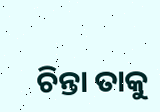ଚିନ୍ତା ତାକୁ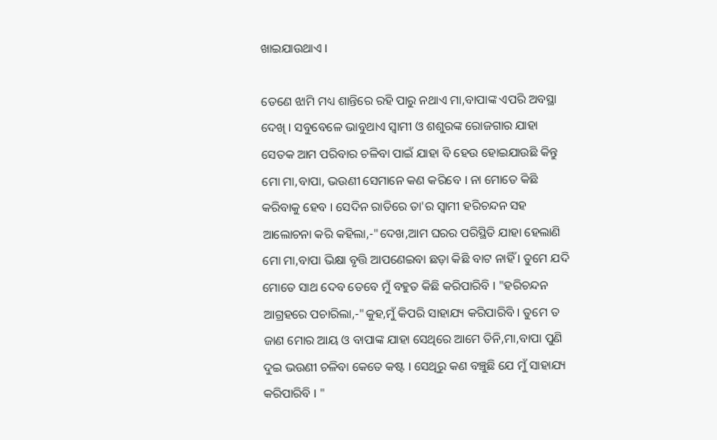ଖାଇଯାଉଥାଏ ।

ତେଣେ ଝାମି ମଧ୍ୟ ଶାନ୍ତିରେ ରହି ପାରୁ ନଥାଏ ମା,ବାପାଙ୍କ ଏପରି ଅବସ୍ଥା ଦେଖି । ସବୁବେଳେ ଭାବୁଥାଏ ସ୍ବାମୀ ଓ ଶଶୁରଙ୍କ ରୋଜଗାର ଯାହା ସେତକ ଆମ ପରିବାର ଚଳିବା ପାଇଁ ଯାହା ବି ହେଉ ହୋଇଯାଉଛି କିନ୍ତୁ ମୋ ମା,ବାପା, ଭଉଣୀ ସେମାନେ କଣ କରିବେ । ନା ମୋତେ କିଛି କରିବାକୁ ହେବ । ସେଦିନ ରାତିରେ ତା'ର ସ୍ବାମୀ ହରିଚନ୍ଦନ ସହ ଆଲୋଚନା କରି କହିଲା,-"ଦେଖ,ଆମ ଘରର ପରିସ୍ଥିତି ଯାହା ହେଲାଣି ମୋ ମା,ବାପା ଭିକ୍ଷା ବୃତ୍ତି ଆପଣେଇବା ଛଡ଼ା କିଛି ବାଟ ନାହିଁ । ତୁମେ ଯଦି ମୋତେ ସାଥ ଦେବ ତେବେ ମୁଁ ବହୁତ କିଛି କରିପାରିବି । "ହରିଚନ୍ଦନ ଆଗ୍ରହରେ ପଚାରିଲା,-"କୁହ,ମୁଁ କିପରି ସାହାଯ୍ୟ କରିପାରିବି । ତୁମେ ତ ଜାଣ ମୋର ଆୟ ଓ ବାପାଙ୍କ ଯାହା ସେଥିରେ ଆମେ ତିନି,ମା,ବାପା ପୁଣି ଦୁଇ ଭଉଣୀ ଚଳିବା କେତେ କଷ୍ଟ । ସେଥିରୁ କଣ ବଞ୍ଚୁଛି ଯେ ମୁଁ ସାହାଯ୍ୟ କରିପାରିବି । "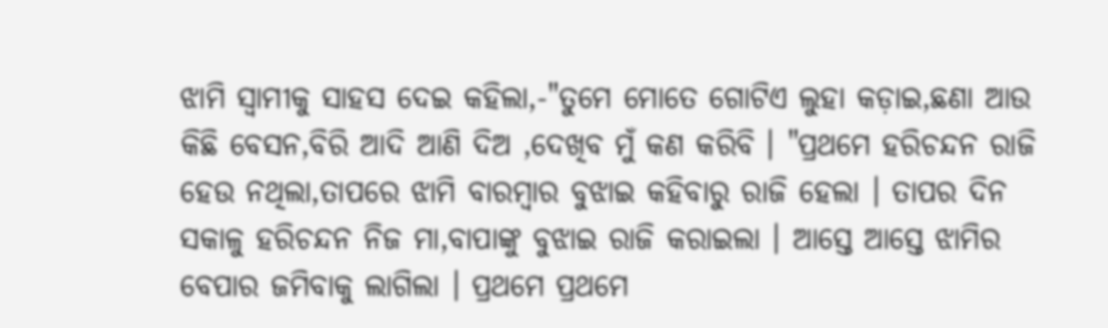ଝାମି ସ୍ବାମୀକୁ ସାହସ ଦେଇ କହିଲା,-"ତୁମେ ମୋତେ ଗୋଟିଏ ଲୁହା କଡ଼ାଇ,ଛଣା ଆଉ କିଛି ବେସନ,ବିରି ଆଦି ଆଣି ଦିଅ ,ଦେଖିବ ମୁଁ କଣ କରିବି । "ପ୍ରଥମେ ହରିଚନ୍ଦନ ରାଜି ହେଉ ନଥିଲା,ତାପରେ ଝାମି ବାରମ୍ବାର ବୁଝାଇ କହିବାରୁ ରାଜି ହେଲା । ତାପର ଦିନ ସକାଳୁ ହରିଚନ୍ଦନ ନିଜ ମା,ବାପାଙ୍କୁ ବୁଝାଇ ରାଜି କରାଇଲା । ଆସ୍ତେ ଆସ୍ତେ ଝାମିର ବେପାର ଜମିବାକୁ ଲାଗିଲା । ପ୍ରଥମେ ପ୍ରଥମେ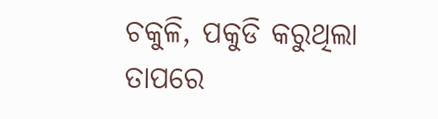ଚକୁଳି, ପକୁଡି କରୁଥିଲା ତାପରେ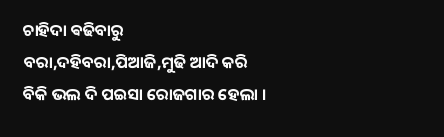ଚାହିଦା ଵଢିବାରୁ ବରା,ଦହିବରା,ପିଆଜି,ମୁଢି ଆଦି କରି ବିକି ଭଲ ଦି ପଇସା ରୋଜଗାର ହେଲା ।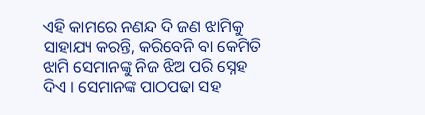ଏହି କାମରେ ନଣନ୍ଦ ଦି ଜଣ ଝାମିକୁ ସାହାଯ୍ୟ କରନ୍ତି, କରିବେନି ବା କେମିତି ଝାମି ସେମାନଙ୍କୁ ନିଜ ଝିଅ ପରି ସ୍ନେହ ଦିଏ । ସେମାନଙ୍କ ପାଠପଢା ସହ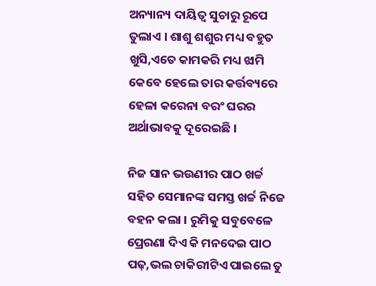ଅନ୍ୟାନ୍ୟ ଦାୟିତ୍ୱ ସୁଚାରୁ ରୂପେ ତୁଲାଏ । ଶାଶୁ ଶଶୁର ମଧ୍ୟ ବହୁତ ଖୁସି,ଏତେ କାମକରି ମଧ୍ୟ ଝାମି କେବେ ହେଲେ ତାର କର୍ତ୍ତବ୍ୟରେ ହେଳା କରେନା ବରଂ ଘରର ଅର୍ଥାଭାବକୁ ଦୂରେଇଛି ।

ନିଜ ସାନ ଭଉଣୀର ପାଠ ଖର୍ଚ୍ଚ ସହିତ ସେମାନଙ୍କ ସମସ୍ତ ଖର୍ଚ୍ଚ ନିଜେ ବହନ କଲା । ରୁମିକୁ ସବୁବେଳେ ପ୍ରେରଣା ଦିଏ କି ମନଦେଇ ପାଠ ପଢ଼,ଭଲ ଚାକିରୀଟିଏ ପାଇଲେ ତୁ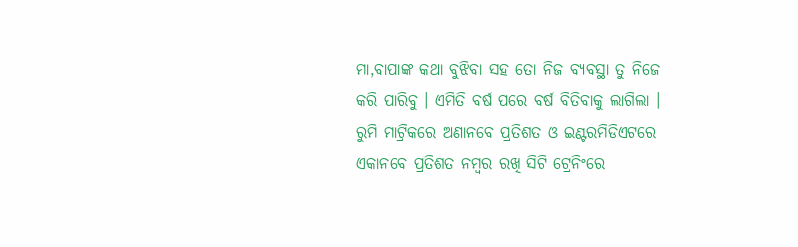ମା,ବାପାଙ୍କ କଥା ବୁଝିବା ସହ ତୋ ନିଜ ବ୍ୟବସ୍ଥା ତୁ ନିଜେ କରି ପାରିବୁ । ଏମିତି ବର୍ଷ ପରେ ବର୍ଷ ବିତିବାକୁ ଲାଗିଲା । ରୁମି ମାଟ୍ରିକରେ ଅଣାନବେ ପ୍ରତିଶତ ଓ ଇଣ୍ଟରମିଡିଏଟରେ ଏକାନବେ ପ୍ରତିଶତ ନମ୍ବର ରଖି ସିଟି ଟ୍ରେନିଂରେ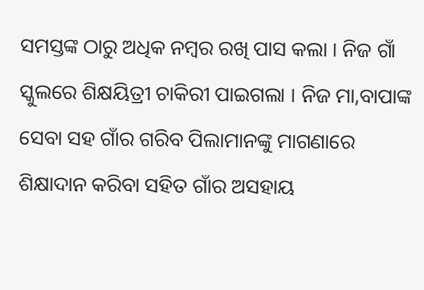ସମସ୍ତଙ୍କ ଠାରୁ ଅଧିକ ନମ୍ବର ରଖି ପାସ କଲା । ନିଜ ଗାଁ ସ୍କୁଲରେ ଶିକ୍ଷୟିତ୍ରୀ ଚାକିରୀ ପାଇଗଲା । ନିଜ ମା,ବାପାଙ୍କ ସେବା ସହ ଗାଁର ଗରିବ ପିଲାମାନଙ୍କୁ ମାଗଣାରେ ଶିକ୍ଷାଦାନ କରିବା ସହିତ ଗାଁର ଅସହାୟ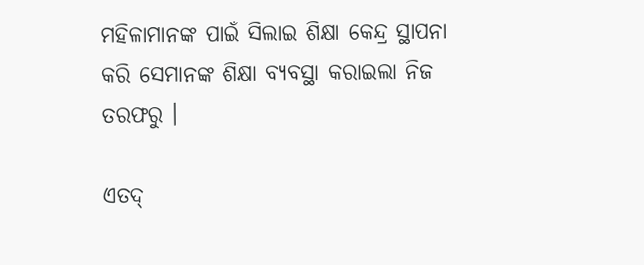ମହିଳାମାନଙ୍କ ପାଇଁ ସିଲାଇ ଶିକ୍ଷା କେନ୍ଦ୍ର ସ୍ଥାପନା କରି ସେମାନଙ୍କ ଶିକ୍ଷା ବ୍ୟବସ୍ଥା କରାଇଲା ନିଜ ତରଫରୁ ।

ଏତଦ୍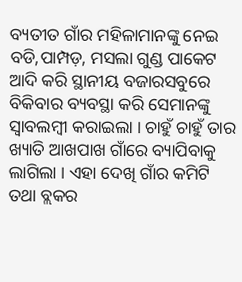ବ୍ୟତୀତ ଗାଁର ମହିଳାମାନଙ୍କୁ ନେଇ ବଡି,ପାମ୍ପଡ଼, ମସଲା ଗୁଣ୍ଡ ପାକେଟ ଆଦି କରି ସ୍ଥାନୀୟ ବଜାରସବୁରେ ବିକିବାର ବ୍ୟବସ୍ଥା କରି ସେମାନଙ୍କୁ ସ୍ବାବଲମ୍ବୀ କରାଇଲା । ଚାହୁଁ ଚାହୁଁ ତାର ଖ୍ୟାତି ଆଖପାଖ ଗାଁରେ ବ୍ୟାପିବାକୁ ଲାଗିଲା । ଏହା ଦେଖି ଗାଁର କମିଟି ତଥା ବ୍ଲକର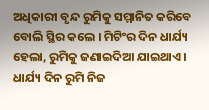ଅଧିକାରୀ ବୃନ୍ଦ ରୁମିକୁ ସମ୍ମାନିତ କରିବେ ବୋଲି ସ୍ଥିର କଲେ । ମିଟିଂର ଦିନ ଧାର୍ଯ୍ୟ ହେଲା, ରୁମିକୁ ଜଣାଇଦିଆ ଯାଇଥାଏ । ଧାର୍ଯ୍ୟ ଦିନ ରୁମି ନିଜ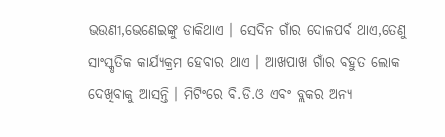ଭଉଣୀ,ଭେଣେଇଙ୍କୁ ଡାକିଥାଏ । ସେଦିନ ଗାଁର ଦୋଳପର୍ବ ଥାଏ,ତେଣୁ ସାଂସ୍କୃତିକ କାର୍ଯ୍ୟକ୍ରମ ହେବାର ଥାଏ । ଆଖପାଖ ଗାଁର ବହୁତ ଲୋକ ଦେଖିବାକୁ ଆସନ୍ତି । ମିଟିଂରେ ବି.ଡି.ଓ ଏବଂ ବ୍ଲକର ଅନ୍ୟ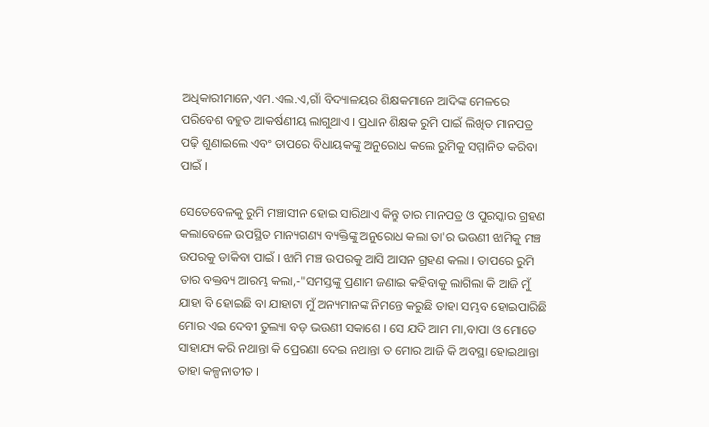ଅଧିକାରୀମାନେ,ଏମ.ଏଲ.ଏ,ଗାଁ ବିଦ୍ୟାଳୟର ଶିକ୍ଷକମାନେ ଆଦିଙ୍କ ମେଳରେ ପରିବେଶ ବହୁତ ଆକର୍ଷଣୀୟ ଲାଗୁଥାଏ । ପ୍ରଧାନ ଶିକ୍ଷକ ରୁମି ପାଇଁ ଲିଖିତ ମାନପତ୍ର ପଢ଼ି ଶୁଣାଇଲେ ଏବଂ ତାପରେ ବିଧାୟକଙ୍କୁ ଅନୁରୋଧ କଲେ ରୁମିକୁ ସମ୍ମାନିତ କରିବା ପାଇଁ ।

ସେତେବେଳକୁ ରୁମି ମଞ୍ଚାସୀନ ହୋଇ ସାରିଥାଏ କିନ୍ତୁ ତାର ମାନପତ୍ର ଓ ପୁରସ୍କାର ଗ୍ରହଣ କଲାବେଳେ ଉପସ୍ଥିତ ମାନ୍ୟଗଣ୍ୟ ବ୍ୟକ୍ତିଙ୍କୁ ଅନୁରୋଧ କଲା ତା'ର ଭଉଣୀ ଝାମିକୁ ମଞ୍ଚ ଉପରକୁ ଡାକିବା ପାଇଁ । ଝାମି ମଞ୍ଚ ଉପରକୁ ଆସି ଆସନ ଗ୍ରହଣ କଲା । ତାପରେ ରୁମି ତାର ବକ୍ତବ୍ୟ ଆରମ୍ଭ କଲା,-"ସମସ୍ତଙ୍କୁ ପ୍ରଣାମ ଜଣାଇ କହିବାକୁ ଲାଗିଲା କି ଆଜି ମୁଁ ଯାହା ବି ହୋଇଛି ବା ଯାହାଟା ମୁଁ ଅନ୍ୟମାନଙ୍କ ନିମନ୍ତେ କରୁଛି ତାହା ସମ୍ଭବ ହୋଇପାରିଛି ମୋର ଏଇ ଦେବୀ ତୁଲ୍ୟା ବଡ଼ ଭଉଣୀ ସକାଶେ । ସେ ଯଦି ଆମ ମା,ବାପା ଓ ମୋତେ ସାହାଯ୍ୟ କରି ନଥାନ୍ତା କି ପ୍ରେରଣା ଦେଇ ନଥାନ୍ତା ତ ମୋର ଆଜି କି ଅବସ୍ଥା ହୋଇଥାନ୍ତା ତାହା କଳ୍ପନାତୀତ ।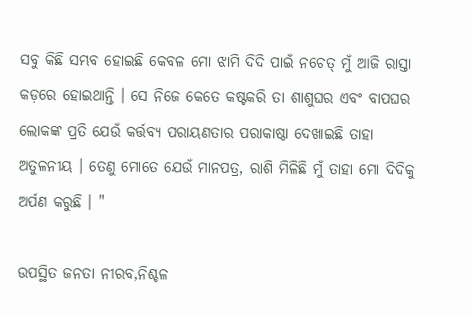ସବୁ କିଛି ସମ୍ଭବ ହୋଇଛି କେବଳ ମୋ ଝାମି ଦିଦି ପାଇଁ ନଚେତ୍ ମୁଁ ଆଜି ରାସ୍ତା କଡ଼ରେ ହୋଇଥାନ୍ତି । ସେ ନିଜେ କେତେ କଷ୍ଟକରି ତା ଶାଶୁଘର ଏବଂ ବାପଘର ଲୋକଙ୍କ ପ୍ରତି ଯେଉଁ କର୍ତ୍ତବ୍ୟ ପରାୟଣତାର ପରାକାଷ୍ଠା ଦେଖାଇଛି ତାହା ଅତୁଳନୀୟ । ତେଣୁ ମୋତେ ଯେଉଁ ମାନପତ୍ର, ରାଶି ମିଳିଛି ମୁଁ ତାହା ମୋ ଦିଦିକୁ ଅର୍ପଣ କରୁଛି । "

ଉପସ୍ଥିତ ଜନତା ନୀରବ,ନିଶ୍ଚଳ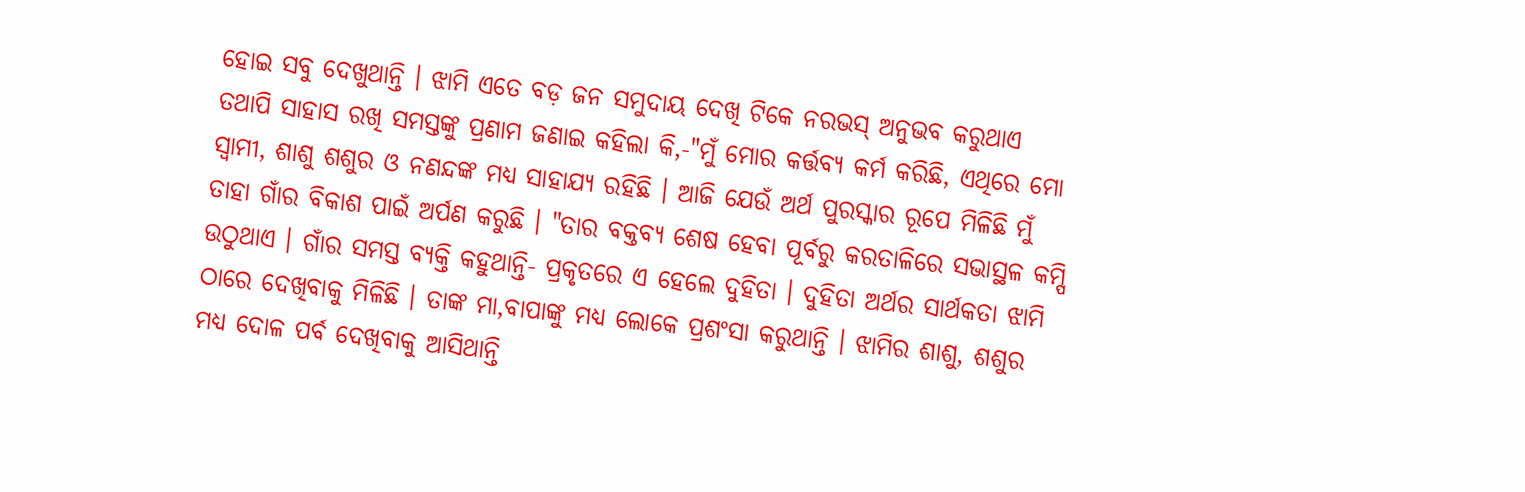ହୋଇ ସବୁ ଦେଖୁଥାନ୍ତି । ଝାମି ଏତେ ବଡ଼ ଜନ ସମୁଦାୟ ଦେଖି ଟିକେ ନରଭସ୍ ଅନୁଭବ କରୁଥାଏ ତଥାପି ସାହାସ ରଖି ସମସ୍ତଙ୍କୁ ପ୍ରଣାମ ଜଣାଇ କହିଲା କି,-"ମୁଁ ମୋର କର୍ତ୍ତବ୍ୟ କର୍ମ କରିଛି, ଏଥିରେ ମୋ ସ୍ବାମୀ, ଶାଶୁ ଶଶୁର ଓ ନଣନ୍ଦଙ୍କ ମଧ୍ୟ ସାହାଯ୍ୟ ରହିଛି । ଆଜି ଯେଉଁ ଅର୍ଥ ପୁରସ୍କାର ରୂପେ ମିଳିଛି ମୁଁ ତାହା ଗାଁର ବିକାଶ ପାଇଁ ଅର୍ପଣ କରୁଛି । "ତାର ବକ୍ତବ୍ୟ ଶେଷ ହେବା ପୂର୍ବରୁ କରତାଳିରେ ସଭାସ୍ଥଳ କମ୍ପି ଉଠୁଥାଏ । ଗାଁର ସମସ୍ତ ବ୍ୟକ୍ତି କହୁଥାନ୍ତି- ପ୍ରକୃତରେ ଏ ହେଲେ ଦୁହିତା । ଦୁହିତା ଅର୍ଥର ସାର୍ଥକତା ଝାମି ଠାରେ ଦେଖିବାକୁ ମିଳିଛି । ତାଙ୍କ ମା,ବାପାଙ୍କୁ ମଧ୍ୟ ଲୋକେ ପ୍ରଶଂସା କରୁଥାନ୍ତି । ଝାମିର ଶାଶୁ, ଶଶୁର ମଧ୍ୟ ଦୋଳ ପର୍ବ ଦେଖିବାକୁ ଆସିଥାନ୍ତି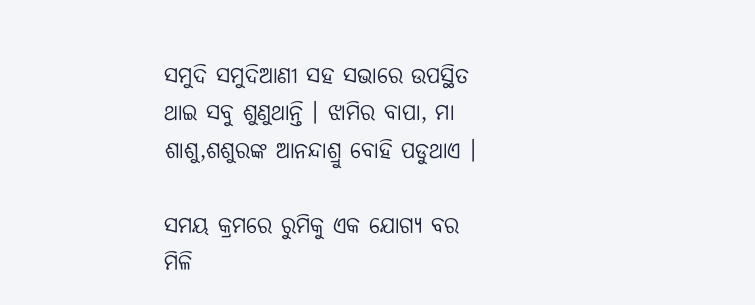ସମୁଦି ସମୁଦିଆଣୀ ସହ ସଭାରେ ଉପସ୍ଥିତ ଥାଇ ସବୁ ଶୁଣୁଥାନ୍ତି । ଝାମିର ବାପା, ମା ଶାଶୁ,ଶଶୁରଙ୍କ ଆନନ୍ଦାଶ୍ରୁ ବୋହି ପଡୁଥାଏ ।

ସମୟ କ୍ରମରେ ରୁମିକୁ ଏକ ଯୋଗ୍ୟ ବର ମିଳି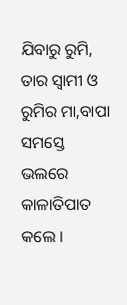ଯିବାରୁ ରୁମି, ତାର ସ୍ବାମୀ ଓ ରୁମିର ମା,ବାପା ସମସ୍ତେ ଭଲରେ କାଳାତିପାତ କଲେ ।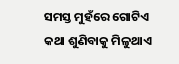ସମସ୍ତ ମୁହଁରେ ଗୋଟିଏ କଥା ଶୁଣିବାକୁ ମିଳୁଥାଏ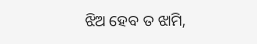ଝିଅ ହେବ ତ ଝାମି,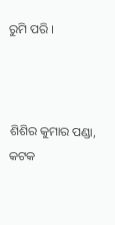ରୁମି ପରି ।



ଶିଶିର କୁମାର ପଣ୍ଡା, କଟକ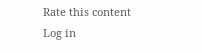Rate this content
Log in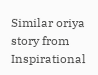Similar oriya story from Inspirational